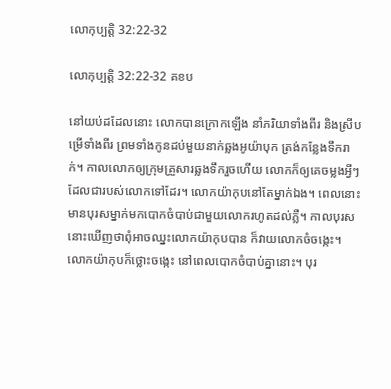លោកុប្បត្តិ 32:22-32

លោកុប្បត្តិ 32:22-32 គខប

នៅយប់ដដែលនោះ លោកបានក្រោកឡើង នាំភរិយាទាំងពីរ និងស្រីបម្រើទាំងពីរ ព្រមទាំងកូនដប់មួយនាក់ឆ្លងអូយ៉ាបុក ត្រង់កន្លែងទឹករាក់។ កាលលោកឲ្យក្រុមគ្រួសារឆ្លងទឹករួចហើយ លោកក៏ឲ្យគេចម្លងអ្វីៗដែលជារបស់លោកទៅដែរ។ លោកយ៉ាកុបនៅតែម្នាក់ឯង។ ពេលនោះ មានបុរសម្នាក់មកបោក‌ចំបាប់ជាមួយលោករហូតដល់ភ្លឺ។ កាលបុរសនោះឃើញថាពុំអាចឈ្នះលោកយ៉ាកុបបាន ក៏វាយលោកចំចង្កេះ។ លោកយ៉ាកុបក៏ថ្លោះចង្កេះ នៅពេលបោក‌ចំបាប់គ្នានោះ។ បុរ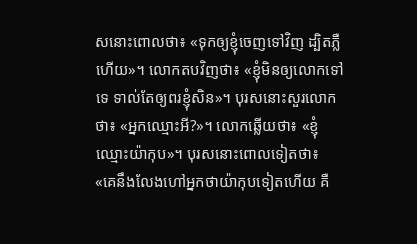សនោះពោលថា៖ «ទុកឲ្យខ្ញុំចេញទៅវិញ ដ្បិតភ្លឺហើយ»។ លោកតបវិញថា៖ «ខ្ញុំមិនឲ្យលោកទៅទេ ទាល់តែឲ្យពរខ្ញុំសិន»។ បុរសនោះសួរលោកថា៖ «អ្នកឈ្មោះអី?»។ លោកឆ្លើយថា៖ «ខ្ញុំឈ្មោះយ៉ាកុប»។ បុរសនោះពោលទៀតថា៖ «គេនឹងលែងហៅអ្នកថាយ៉ាកុបទៀតហើយ គឺ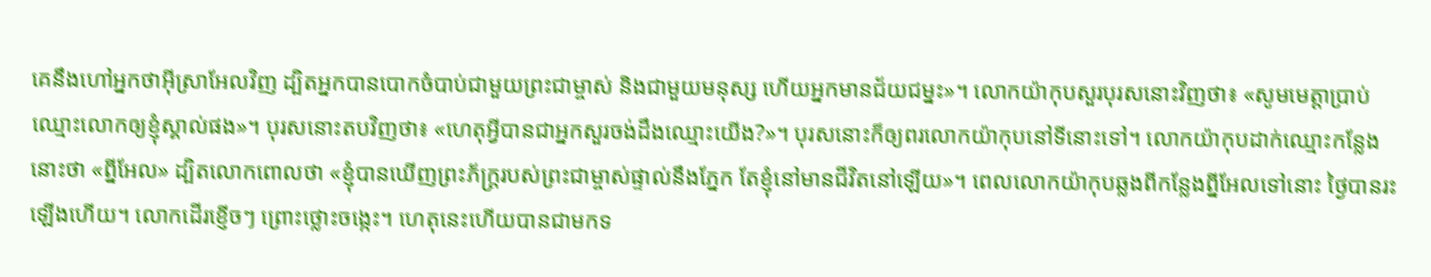គេនឹងហៅអ្នកថាអ៊ីស្រា‌អែលវិញ ដ្បិតអ្នកបានបោក‌ចំបាប់ជាមួយព្រះ‌ជាម្ចាស់ និងជាមួយមនុស្ស ហើយអ្នកមានជ័យ‌ជម្នះ»។ លោកយ៉ាកុបសួរបុរសនោះវិញថា៖ «សូមមេត្តាប្រាប់ឈ្មោះលោកឲ្យខ្ញុំស្គាល់ផង»។ បុរសនោះតបវិញថា៖ «ហេតុអ្វីបានជាអ្នកសួរចង់ដឹងឈ្មោះយើង?»។ បុរសនោះក៏ឲ្យពរលោកយ៉ាកុបនៅទីនោះទៅ។ លោកយ៉ាកុបដាក់ឈ្មោះកន្លែងនោះថា «ព្នីអែល» ដ្បិតលោកពោលថា «ខ្ញុំបានឃើញព្រះ‌ភ័ក្ត្ររបស់ព្រះ‌ជាម្ចាស់ផ្ទាល់នឹងភ្នែក តែខ្ញុំនៅមានជីវិតនៅឡើយ»។ ពេលលោកយ៉ាកុបឆ្លងពីកន្លែងព្នីអែលទៅនោះ ថ្ងៃបានរះឡើងហើយ។ លោកដើរខ្ញើចៗ ព្រោះថ្លោះចង្កេះ។ ហេតុនេះហើយបានជាមកទ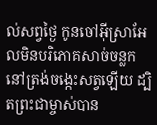ល់សព្វថ្ងៃ កូនចៅអ៊ីស្រា‌អែលមិនបរិភោគសាច់ចន្លក នៅត្រង់ចង្កេះសត្វឡើយ ដ្បិតព្រះ‌ជាម្ចាស់បាន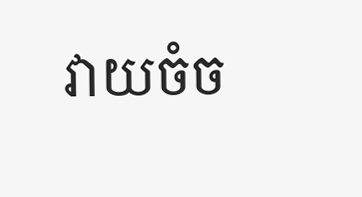វាយចំច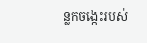ន្លកចង្កេះរបស់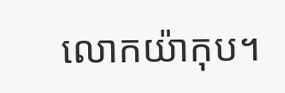លោកយ៉ាកុប។